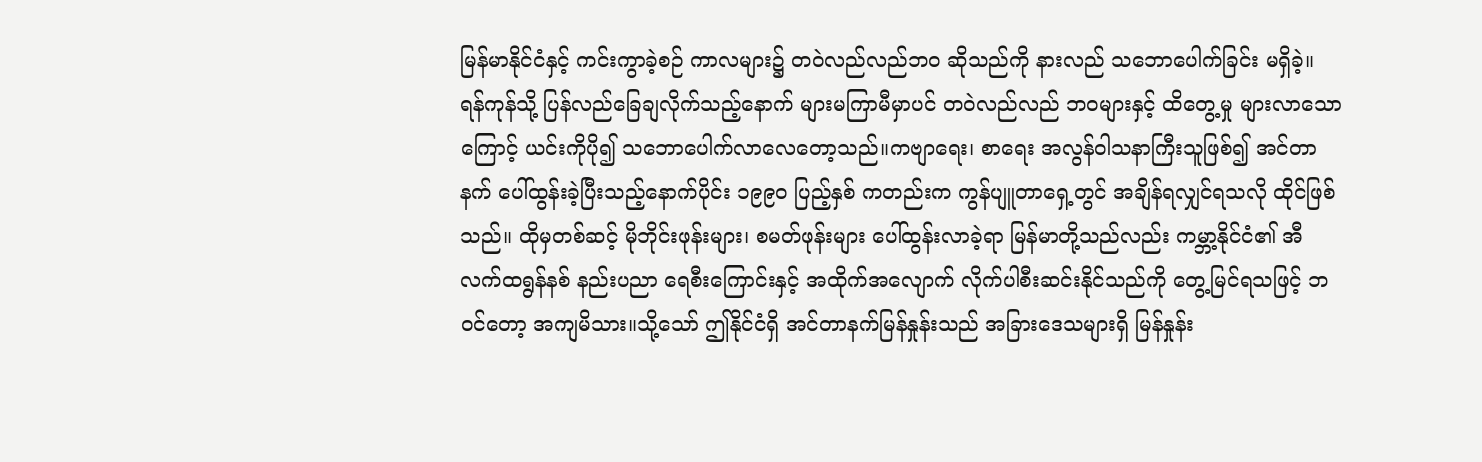မြန်မာနိုင်ငံနှင့် ကင်းကွာခဲ့စဉ် ကာလများ၌ တဝဲလည်လည်ဘဝ ဆိုသည်ကို နားလည် သဘောပေါက်ခြင်း မရှိခဲ့။ ရန်ကုန်သို့ ပြန်လည်ခြေချလိုက်သည့်နောက် များမကြာမီမှာပင် တဝဲလည်လည် ဘဝများနှင့် ထိတွေ့မှု များလာသောကြောင့် ယင်းကိုပို၍ သဘောပေါက်လာလေတော့သည်။ကဗျာရေး၊ စာရေး အလွန်ဝါသနာကြီးသူဖြစ်၍ အင်တာနက် ပေါ်ထွန်းခဲ့ပြီးသည့်နောက်ပိုင်း ၁၉၉ဝ ပြည့်နှစ် ကတည်းက ကွန်ပျူတာရှေ့တွင် အချိန်ရလျှင်ရသလို ထိုင်ဖြစ်သည်။ ထိုမှတစ်ဆင့် မိုဘိုင်းဖုန်းများ၊ စမတ်ဖုန်းများ ပေါ်ထွန်းလာခဲ့ရာ မြန်မာတို့သည်လည်း ကမ္ဘာ့နိုင်ငံ၏ အီလက်ထရွန်နစ် နည်းပညာ ရေစီးကြောင်းနှင့် အထိုက်အလျောက် လိုက်ပါစီးဆင်းနိုင်သည်ကို တွေ့မြင်ရသဖြင့် ဘဝင်တော့ အကျမိသား။သို့သော် ဤနိုင်ငံရှိ အင်တာနက်မြန်နှုန်းသည် အခြားဒေသများရှိ မြန်နှုန်း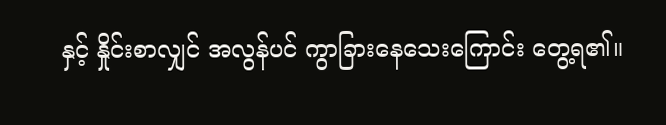နှင့် နှိုင်းစာလျှင် အလွန်ပင် ကွာခြားနေသေးကြောင်း တွေ့ရ၏။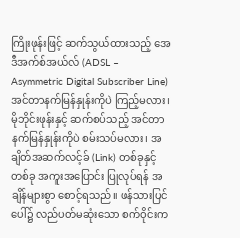ကြိုးဖုန်းဖြင့် ဆက်သွယ်ထားသည့် အေဒီအက်စ်အယ်လ် (ADSL – Asymmetric Digital Subscriber Line) အင်တာနက်မြန်နှုန်းကိုပဲ ကြည့်မလား၊ မိုဘိုင်းဖုန်းနှင့် ဆက်စပ်သည့် အင်တာနက်မြန်နှုန်းကိုပဲ စမ်းသပ်မလား၊ အချိတ်အဆက်လင့်ခ် (Link) တစ်ခုနှင့်တစ်ခု အကူးအပြောင်း ပြုလုပ်ရန် အချိန်များစွာ စောင့်ရသည်။ ဖန်သားပြင်ပေါ်၌ လည်ပတ်မဆုံးသော စက်ဝိုင်းက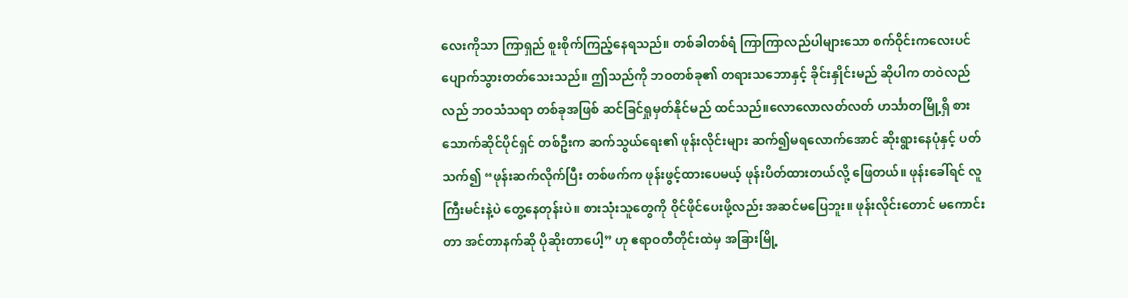လေးကိုသာ ကြာရှည် စူးစိုက်ကြည့်နေရသည်။ တစ်ခါတစ်ရံ ကြာကြာလည်ပါများသော စက်ဝိုင်းကလေးပင် ပျောက်သွားတတ်သေးသည်။ ဤသည်ကို ဘဝတစ်ခု၏ တရားသဘောနှင့် ခိုင်းနှိုင်းမည် ဆိုပါက တဝဲလည်လည် ဘဝသံသရာ တစ်ခုအဖြစ် ဆင်ခြင်ရှုမှတ်နိုင်မည် ထင်သည်။လောလောလတ်လတ် ဟင်္သာတမြို့ရှိ စားသောက်ဆိုင်ပိုင်ရှင် တစ်ဦးက ဆက်သွယ်ရေး၏ ဖုန်းလိုင်းများ ဆက်၍မရလောက်အောင် ဆိုးရွားနေပုံနှင့် ပတ်သက်၍ “ဖုန်းဆက်လိုက်ပြီး တစ်ဖက်က ဖုန်းဖွင့်ထားပေမယ့် ဖုန်းပိတ်ထားတယ်လို့ ဖြေတယ်။ ဖုန်းခေါ်ရင် လူကြီးမင်းနဲ့ပဲ တွေ့နေတုန်းပဲ။ စားသုံးသူတွေကို ဝိုင်ဖိုင်ပေးဖို့လည်း အဆင်မပြေဘူး။ ဖုန်းလိုင်းတောင် မကောင်းတာ အင်တာနက်ဆို ပိုဆိုးတာပေါ့” ဟု ဧရာဝတီတိုင်းထဲမှ အခြားမြို့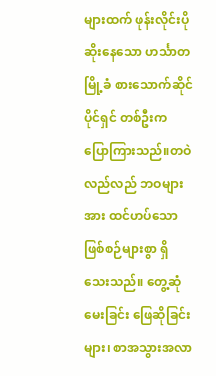များထက် ဖုန်းလိုင်းပိုဆိုးနေသော ဟင်္သာတမြို့ခံ စားသောက်ဆိုင်ပိုင်ရှင် တစ်ဦးက ပြောကြားသည်။တဝဲလည်လည် ဘဝများအား ထင်ဟပ်သော ဖြစ်စဉ်များစွာ ရှိသေးသည်။ တွေ့ဆုံမေးခြင်း ဖြေဆိုခြင်းများ၊ စာအသွားအလာ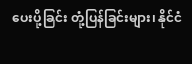ပေးပို့ခြင်း တုံ့ပြန်ခြင်းများ၊ နိုင်ငံ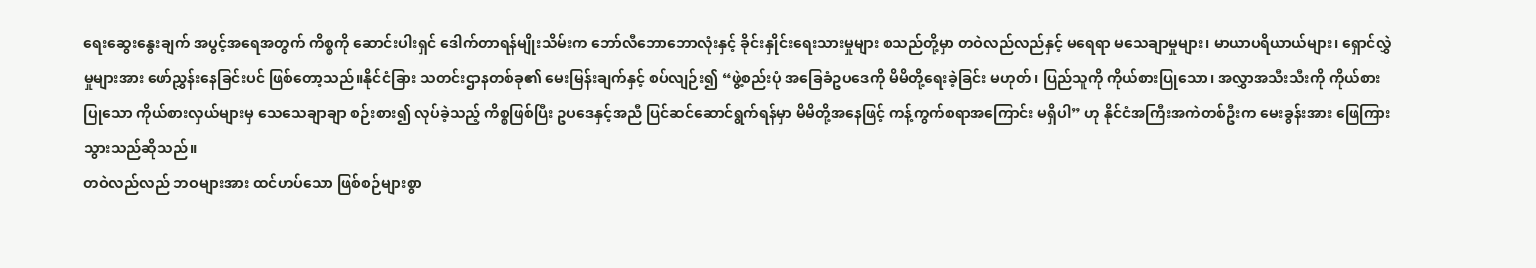ရေးဆွေးနွေးချက် အပွင့်အရေအတွက် ကိစ္စကို ဆောင်းပါးရှင် ဒေါက်တာရန်မျိုးသိမ်းက ဘော်လီဘောဘောလုံးနှင့် ခိုင်းနှိုင်းရေးသားမှုများ စသည်တို့မှာ တဝဲလည်လည်နှင့် မရေရာ မသေချာမှုများ၊ မာယာပရိယာယ်များ၊ ရှောင်လွှဲမှုများအား ဖော်ညွှန်းနေခြင်းပင် ဖြစ်တော့သည်။နိုင်ငံခြား သတင်းဌာနတစ်ခု၏ မေးမြန်းချက်နှင့် စပ်လျဉ်း၍ “ဖွဲ့စည်းပုံ အခြေခံဥပဒေကို မိမိတို့ရေးခဲ့ခြင်း မဟုတ်၊ ပြည်သူကို ကိုယ်စားပြုသော၊ အလွှာအသီးသီးကို ကိုယ်စားပြုသော ကိုယ်စားလှယ်များမှ သေသေချာချာ စဉ်းစား၍ လုပ်ခဲ့သည့် ကိစ္စဖြစ်ပြီး ဥပဒေနှင့်အညီ ပြင်ဆင်ဆောင်ရွက်ရန်မှာ မိမိတို့အနေဖြင့် ကန့်ကွက်စရာအကြောင်း မရှိပါ” ဟု နိုင်ငံအကြီးအကဲတစ်ဦးက မေးခွန်းအား ဖြေကြားသွားသည်ဆိုသည်။
တဝဲလည်လည် ဘဝများအား ထင်ဟပ်သော ဖြစ်စဉ်များစွာ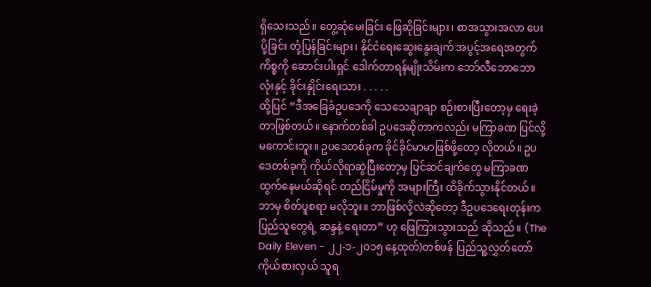ရှိသေးသည်။ တွေ့ဆုံမေးခြင်း ဖြေဆိုခြင်းများ၊ စာအသွားအလာ ပေးပို့ခြင်း တုံ့ပြန်ခြင်းများ၊ နိုင်ငံရေးဆွေးနွေးချက် အပွင့်အရေအတွက် ကိစ္စကို ဆောင်းပါးရှင် ဒေါက်တာရန်မျိုးသိမ်းက ဘော်လီဘောဘောလုံးနှင့် ခိုင်းနှိုင်းရေးသား . . . . .
ထို့ပြင် “ဒီအခြေခံဥပဒေကို သေသေချာချာ စဉ်းစားပြီးတော့မှ ရေးခဲ့တာဖြစ်တယ်။ နောက်တစ်ခါ ဥပဒေဆိုတာကလည်း မကြာခဏ ပြင်လို့မကောင်းဘူး။ ဥပဒေတစ်ခုက ခိုင်ခိုင်မာမာဖြစ်ဖို့တော့ လိုတယ်။ ဥပဒေတစ်ခုကို ကိုယ်လိုရာဆွဲပြီးတော့မှ ပြင်ဆင်ချက်တွေ မကြာခဏ ထွက်နေမယ်ဆိုရင် တည်ငြိမ်မှုကို အများကြီး ထိခိုက်သွားနိုင်တယ်။ ဘာမှ စိတ်ပူစရာ မလိုဘူး။ ဘာဖြစ်လို့လဲဆိုတော့ ဒီဥပဒေရေးတုန်းက ပြည်သူတွေရဲ့ ဆန္ဒနဲ့ ရေးတာ” ဟု ဖြေကြားသွားသည် ဆိုသည်။ (The Daily Eleven - ၂၂-၁-၂ဝ၁၅ နေ့ထုတ်)တစ်ဖန် ပြည်သူ့လွှတ်တော်ကိုယ်စားလှယ် သူရ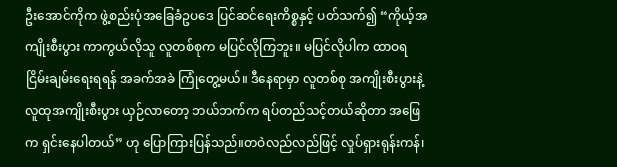ဦးအောင်ကိုက ဖွဲ့စည်းပုံအခြေခံဥပဒေ ပြင်ဆင်ရေးကိစ္စနှင့် ပတ်သက်၍ “ကိုယ့်အကျိုးစီးပွား ကာကွယ်လိုသူ လူတစ်စုက မပြင်လိုကြဘူး။ မပြင်လိုပါက ထာဝရ ငြိမ်းချမ်းရေးရရန် အခက်အခဲ ကြုံတွေ့မယ်။ ဒီနေရာမှာ လူတစ်စု အကျိုးစီးပွားနဲ့ လူထုအကျိုးစီးပွား ယှဉ်လာတော့ ဘယ်ဘက်က ရပ်တည်သင့်တယ်ဆိုတာ အဖြေက ရှင်းနေပါတယ်” ဟု ပြောကြားပြန်သည်။တဝဲလည်လည်ဖြင့် လှုပ်ရှားရုန်းကန်၊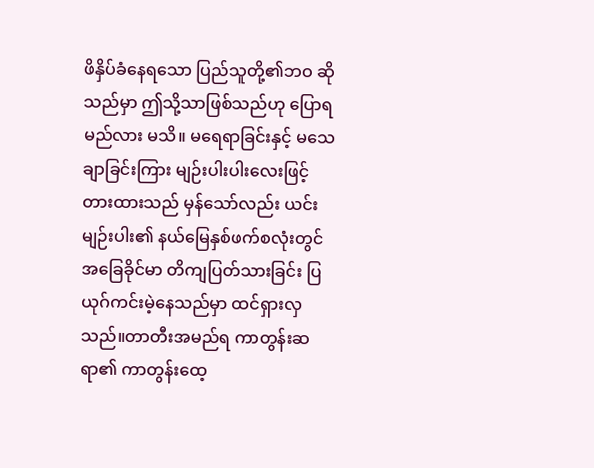ဖိနှိပ်ခံနေရသော ပြည်သူတို့၏ဘဝ ဆိုသည်မှာ ဤသို့သာဖြစ်သည်ဟု ပြောရမည်လား မသိ။ မရေရာခြင်းနှင့် မသေချာခြင်းကြား မျဉ်းပါးပါးလေးဖြင့် တားထားသည် မှန်သော်လည်း ယင်းမျဉ်းပါး၏ နယ်မြေနှစ်ဖက်စလုံးတွင် အခြေခိုင်မာ တိကျပြတ်သားခြင်း ပြယုဂ်ကင်းမဲ့နေသည်မှာ ထင်ရှားလှသည်။တာတီးအမည်ရ ကာတွန်းဆရာ၏ ကာတွန်းထေ့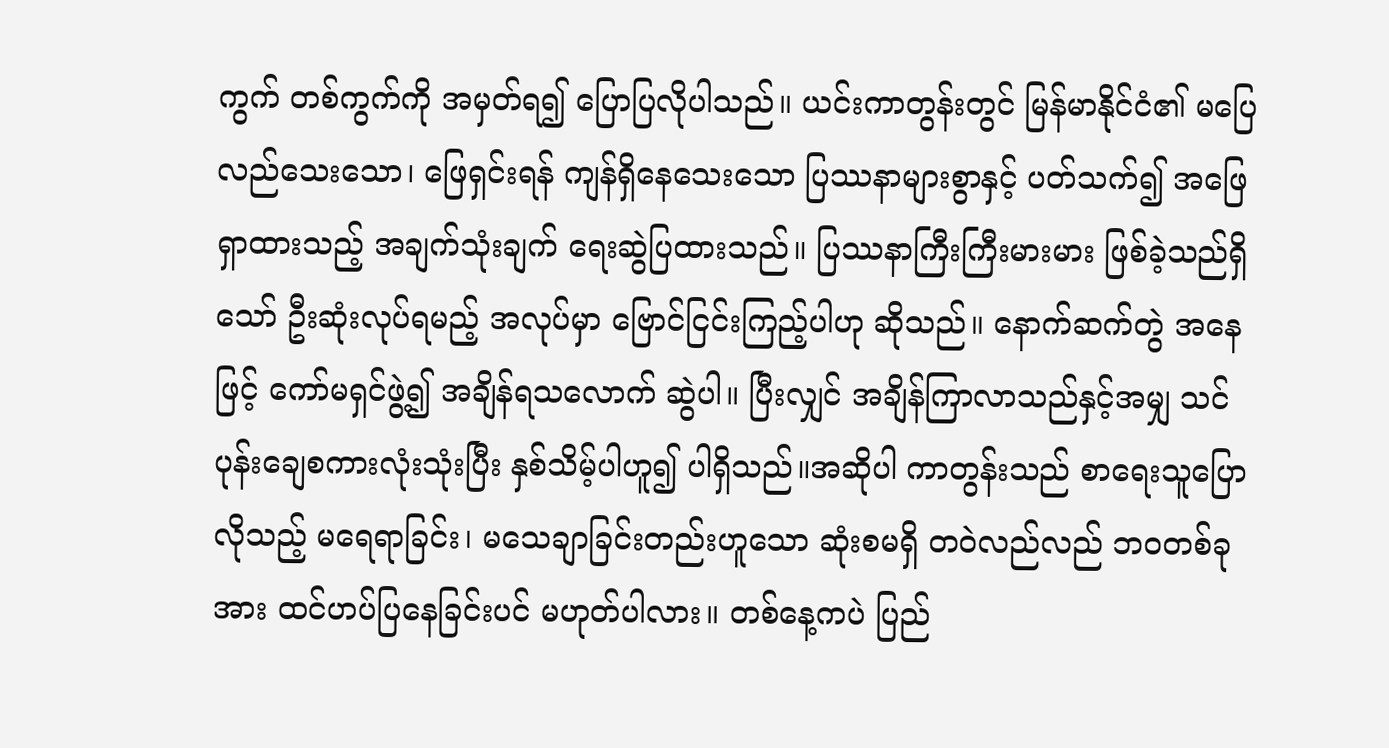ကွက် တစ်ကွက်ကို အမှတ်ရ၍ ပြောပြလိုပါသည်။ ယင်းကာတွန်းတွင် မြန်မာနိုင်ငံ၏ မပြေလည်သေးသော၊ ဖြေရှင်းရန် ကျန်ရှိနေသေးသော ပြဿနာများစွာနှင့် ပတ်သက်၍ အဖြေရှာထားသည့် အချက်သုံးချက် ရေးဆွဲပြထားသည်။ ပြဿနာကြီးကြီးမားမား ဖြစ်ခဲ့သည်ရှိသော် ဦးဆုံးလုပ်ရမည့် အလုပ်မှာ ဗြောင်ငြင်းကြည့်ပါဟု ဆိုသည်။ နောက်ဆက်တွဲ အနေဖြင့် ကော်မရှင်ဖွဲ့၍ အချိန်ရသလောက် ဆွဲပါ။ ပြီးလျှင် အချိန်ကြာလာသည်နှင့်အမျှ သင်ပုန်းချေစကားလုံးသုံးပြီး နှစ်သိမ့်ပါဟူ၍ ပါရှိသည်။အဆိုပါ ကာတွန်းသည် စာရေးသူပြောလိုသည့် မရေရာခြင်း၊ မသေချာခြင်းတည်းဟူသော ဆုံးစမရှိ တဝဲလည်လည် ဘဝတစ်ခုအား ထင်ဟပ်ပြနေခြင်းပင် မဟုတ်ပါလား။ တစ်နေ့ကပဲ ပြည်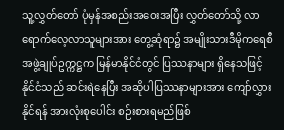သူ့လွှတ်တော် ပုံမှန်အစည်းအဝေးအပြီး လွှတ်တော်သို့ လာရောက်လေ့လာသူများအား တွေ့ဆုံရာ၌ အမျိုးသားဒီမိုကရေစီအဖွဲ့ချုပ်ဥက္ကဋ္ဌက မြန်မာနိုင်ငံတွင် ပြဿနာများ ရှိနေသဖြင့် နိုင်ငံသည် ဆင်းရဲနေပြီး အဆိုပါပြဿနာများအား ကျော်လွှားနိုင်ရန် အားလုံးစုပေါင်း စဉ်းစားရမည်ဖြစ်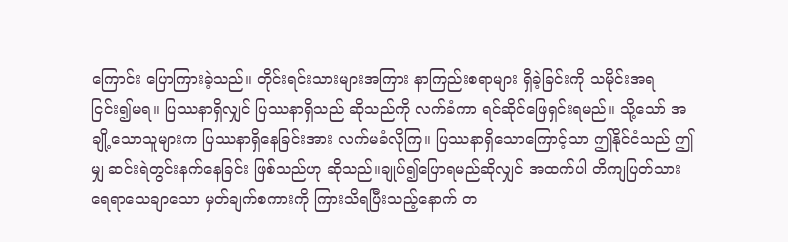ကြောင်း ပြောကြားခဲ့သည်။ တိုင်းရင်းသားများအကြား နာကြည်းစရာများ ရှိခဲ့ခြင်းကို သမိုင်းအရ ငြင်း၍မရ။ ပြဿနာရှိလျှင် ပြဿနာရှိသည် ဆိုသည်ကို လက်ခံကာ ရင်ဆိုင်ဖြေရှင်းရမည်။ သို့သော် အချို့သောသူများက ပြဿနာရှိနေခြင်းအား လက်မခံလိုကြ။ ပြဿနာရှိသောကြောင့်သာ ဤနိုင်ငံသည် ဤမျှ ဆင်းရဲတွင်းနက်နေခြင်း ဖြစ်သည်ဟု ဆိုသည်။ချုပ်၍ပြောရမည်ဆိုလျှင် အထက်ပါ တိကျပြတ်သား ရေရာသေချာသော မှတ်ချက်စကားကို ကြားသိရပြီးသည့်နောက် တ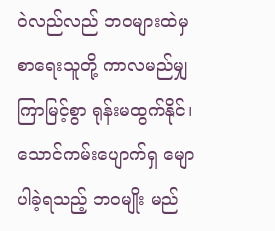ဝဲလည်လည် ဘဝများထဲမှ စာရေးသူတို့ ကာလမည်မျှကြာမြင့်စွာ ရုန်းမထွက်နိုင်၊ သောင်ကမ်းပျောက်ရှ မျောပါခဲ့ရသည့် ဘဝမျိုး မည်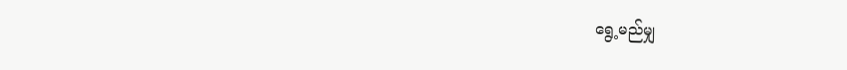ရွေ့မည်မျှ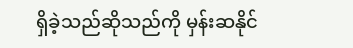ရှိခဲ့သည်ဆိုသည်ကို မှန်းဆနိုင်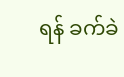ရန် ခက်ခဲ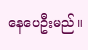နေပေဦးမည်။